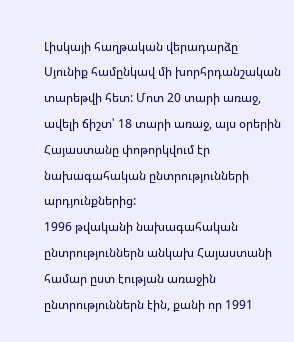Լիսկայի հաղթական վերադարձը Սյունիք համընկավ մի խորհրդանշական տարեթվի հետ: Մոտ 20 տարի առաջ, ավելի ճիշտ՝ 18 տարի առաջ, այս օրերին Հայաստանը փոթորկվում էր նախագահական ընտրությունների արդյունքներից:
1996 թվականի նախագահական ընտրություններն անկախ Հայաստանի համար ըստ էության առաջին ընտրություններն էին, քանի որ 1991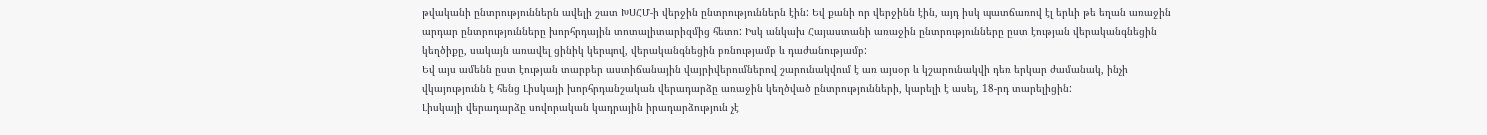թվականի ընտրություններն ավելի շատ ԽՍՀՄ-ի վերջին ընտրություններն էին: Եվ քանի որ վերջինն էին, այդ իսկ պատճառով էլ երևի թե եղան առաջին արդար ընտրությունները խորհրդային տոտալիտարիզմից հետո: Իսկ անկախ Հայաստանի առաջին ընտրությունները ըստ էության վերականգնեցին կեղծիքը, սակայն առավել ցինիկ կերպով, վերականգնեցին բռնությամբ և դաժանությամբ:
Եվ այս ամենն ըստ էության տարբեր աստիճանային վայրիվերումներով շարունակվում է առ այսօր և կշարունակվի դեռ երկար ժամանակ, ինչի վկայությունն է հենց Լիսկայի խորհրդանշական վերադարձը առաջին կեղծված ընտրությունների, կարելի է ասել, 18-րդ տարելիցին:
Լիսկայի վերադարձը սովորական կադրային իրադարձություն չէ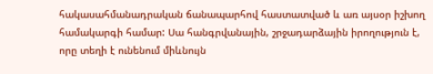հակասահմանադրական ճանապարհով հաստատված և առ այսօր իշխող համակարգի համար: Սա հանգրվանային, շրջադարձային իրողություն է, որը տեղի է ունենում միևնույն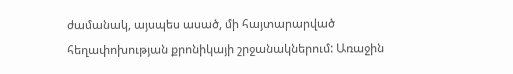ժամանակ, այսպես ասած, մի հայտարարված հեղափոխության քրոնիկայի շրջանակներում: Առաջին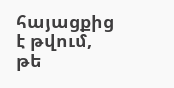հայացքից է թվում, թե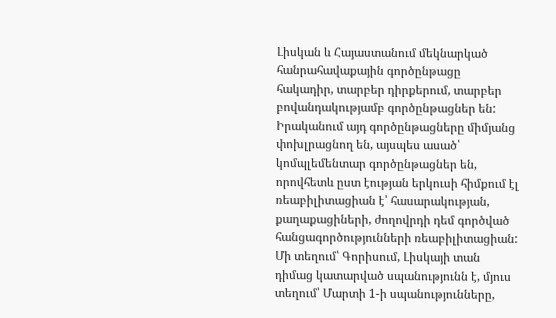Լիսկան և Հայաստանում մեկնարկած հանրահավաքային գործընթացը հակադիր, տարբեր դիրքերում, տարբեր բովանդակությամբ գործընթացներ են: Իրականում այդ գործընթացները միմյանց փոխլրացնող են, այսպես ասած՝ կոմպլեմենտար գործընթացներ են, որովհետև ըստ էության երկուսի հիմքում էլ ռեաբիլիտացիան է՝ հասարակության, քաղաքացիների, ժողովրդի դեմ գործված հանցագործությունների ռեաբիլիտացիան:
Մի տեղում՝ Գորիսում, Լիսկայի տան դիմաց կատարված սպանությունն է, մյուս տեղում՝ Մարտի 1-ի սպանությունները,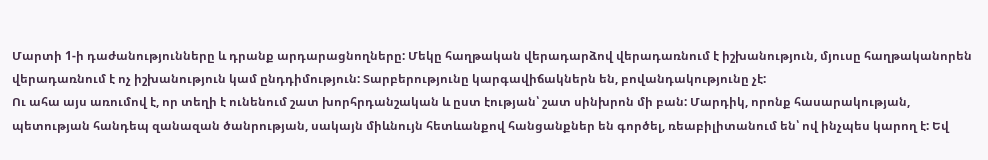Մարտի 1-ի դաժանությունները և դրանք արդարացնողները: Մեկը հաղթական վերադարձով վերադառնում է իշխանություն, մյուսը հաղթականորեն վերադառնում է ոչ իշխանություն կամ ընդդիմություն: Տարբերությունը կարգավիճակներն են, բովանդակությունը չէ:
Ու ահա այս առումով է, որ տեղի է ունենում շատ խորհրդանշական և ըստ էության՝ շատ սինխրոն մի բան: Մարդիկ, որոնք հասարակության, պետության հանդեպ զանազան ծանրության, սակայն միևնույն հետևանքով հանցանքներ են գործել, ռեաբիլիտանում են՝ ով ինչպես կարող է: Եվ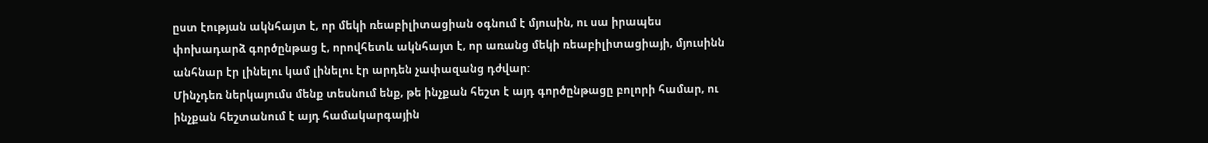ըստ էության ակնհայտ է, որ մեկի ռեաբիլիտացիան օգնում է մյուսին, ու սա իրապես փոխադարձ գործընթաց է, որովհետև ակնհայտ է, որ առանց մեկի ռեաբիլիտացիայի, մյուսինն անհնար էր լինելու կամ լինելու էր արդեն չափազանց դժվար:
Մինչդեռ ներկայումս մենք տեսնում ենք, թե ինչքան հեշտ է այդ գործընթացը բոլորի համար, ու ինչքան հեշտանում է այդ համակարգային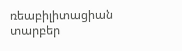ռեաբիլիտացիան տարբեր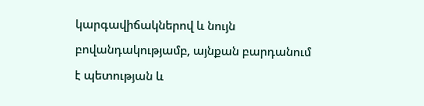կարգավիճակներով և նույն բովանդակությամբ, այնքան բարդանում է պետության և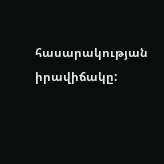հասարակության իրավիճակը: